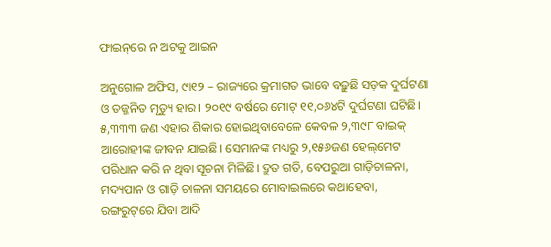ଫାଇନ୍‌ରେ ନ ଅଟକୁ ଆଇନ

ଅନୁଗୋଳ ଅଫିସ, ୯ା୧୨ – ରାଜ୍ୟରେ କ୍ରମାଗତ ଭାବେ ବଢ଼ୁଛି ସଡ଼କ ଦୁର୍ଘଟଣା ଓ ତଜ୍ଜନିତ ମୃତ୍ୟୁ ହାର। ୨୦୧୯ ବର୍ଷରେ ମୋଟ୍‌ ୧୧,୦୬୪ଟି ଦୁର୍ଘଟଣା ଘଟିଛି। ୫,୩୩୩ ଜଣ ଏହାର ଶିକାର ହୋଇଥିବାବେଳେ କେବଳ ୨,୩୯୮ ବାଇକ୍‌ ଆରୋହୀଙ୍କ ଜୀବନ ଯାଇଛି। ସେମାନଙ୍କ ମଧ୍ୟରୁ ୨,୧୫୬ଜଣ ହେଲ୍‌ମେଟ ପରିଧାନ କରି ନ ଥିବା ସୂଚନା ମିଳିଛି। ଦ୍ରୁତ ଗତି, ବେପରୁଆ ଗାଡ଼ିଚାଳନା, ମଦ୍ୟପାନ ଓ ଗାଡ଼ି ଚାଳନା ସମୟରେ ମୋବାଇଲରେ କଥାହେବା, ରଙ୍ଗରୁଟ୍‌ରେ ଯିବା ଆଦି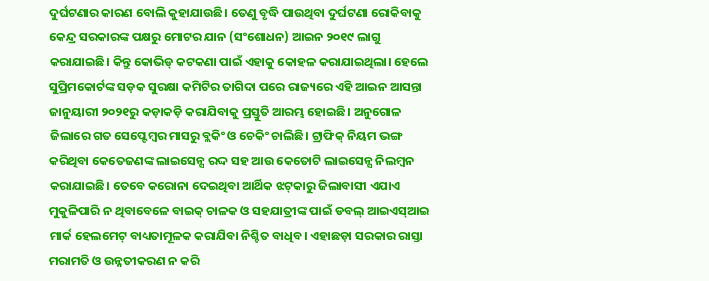ଦୁର୍ଘଟଣାର କାରଣ ବୋଲି କୁହାଯାଉଛି। ତେଣୁ ବୃଦ୍ଧି ପାଉଥିବା ଦୁର୍ଘଟଣା ରୋକିବାକୁ କେନ୍ଦ୍ର ସରକାରଙ୍କ ପକ୍ଷରୁ ମୋଟର ଯାନ (ସଂଶୋଧନ) ଆଇନ ୨୦୧୯ ଲାଗୁ କରାଯାଇଛି। କିନ୍ତୁ କୋଭିଡ୍‌ କଟକଣା ପାଇଁ ଏହାକୁ କୋହଳ କରାଯାଇଥିଲା। ହେଲେ ସୁପ୍ରିମକୋର୍ଟଙ୍କ ସଡ଼କ ସୁରକ୍ଷା କମିଟିର ତାଗିଦା ପରେ ରାଜ୍ୟରେ ଏହି ଆଇନ ଆସନ୍ତା ଜାନୁୟାରୀ ୨୦୨୧ରୁ କଡ଼ାକଡ଼ି କରାଯିବାକୁ ପ୍ରସ୍ତୁତି ଆରମ୍ଭ ହୋଇଛି। ଅନୁଗୋଳ ଜିଲାରେ ଗତ ସେପ୍ଟେମ୍ବର ମାସରୁ ବ୍ଲକିଂ ଓ ଚେକିଂ ଚାଲିଛି। ଟ୍ରାଫିକ୍‌ ନିୟମ ଭଙ୍ଗ କରିଥିବା କେତେଜଣଙ୍କ ଲାଇସେନ୍ସ ରଦ୍ଦ ସହ ଆଉ କେତୋଟି ଲାଇସେନ୍ସ ନିଲମ୍ବନ କରାଯାଇଛି। ତେବେ କରୋନା ଦେଇଥିବା ଆର୍ଥିକ ଝଟ୍‌କାରୁ ଜିଲାବାସୀ ଏଯାଏ ମୁକୁଳିପାରି ନ ଥିବାବେଳେ ବାଇକ୍‌ ଚାଳକ ଓ ସହଯାତ୍ରୀଙ୍କ ପାଇଁ ଡବଲ୍‌ ଆଇଏସ୍‌ଆଇ ମାର୍କ ହେଲମେଟ୍‌ ବାଧ୍ୟତାମୂଳକ କରାଯିବା ନିଶ୍ଚିତ ବାଧିବ। ଏହାଛଡ଼ା ସରକାର ରାସ୍ତା ମରାମତି ଓ ଉନ୍ନତୀକରଣ ନ କରି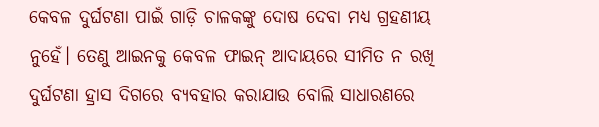କେବଳ ଦୁର୍ଘଟଣା ପାଇଁ ଗାଡ଼ି ଚାଳକଙ୍କୁ ଦୋଷ ଦେବା ମଧ୍ୟ ଗ୍ରହଣୀୟ ନୁହେଁ। ତେଣୁ ଆଇନକୁ କେବଳ ଫାଇନ୍‌ ଆଦାୟରେ ସୀମିତ ନ ରଖି ଦୁର୍ଘଟଣା ହ୍ରାସ ଦିଗରେ ବ୍ୟବହାର କରାଯାଉ ବୋଲି ସାଧାରଣରେ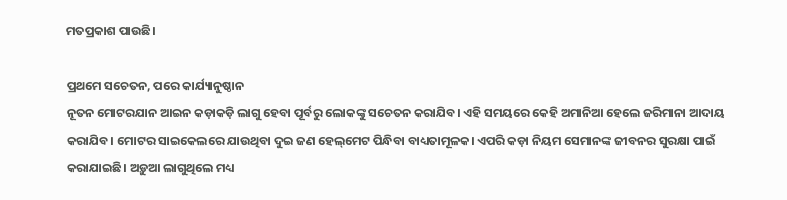ମତପ୍ରକାଶ ପାଉଛି।

ପ୍ରଥମେ ସଚେତନ, ପରେ କାର୍ଯ୍ୟାନୁଷ୍ଠାନ
ନୂତନ ମୋଟରଯାନ ଆଇନ କଡ଼ାକଡ଼ି ଲାଗୁ ହେବା ପୂର୍ବରୁ ଲୋକଙ୍କୁ ସଚେତନ କରାଯିବ। ଏହି ସମୟରେ କେହି ଅମାନିଆ ହେଲେ ଜରିମାନା ଆଦାୟ କରାଯିବ। ମୋଟର ସାଇକେଲରେ ଯାଉଥିବା ଦୁଇ ଜଣ ହେଲ୍‌ମେଟ ପିନ୍ଧିବା ବାଧ୍ୟତାମୂଳକ। ଏପରି କଡ଼ା ନିୟମ ସେମାନଙ୍କ ଜୀବନର ସୁରକ୍ଷା ପାଇଁ କରାଯାଇଛି। ଅଡ଼ୁଆ ଲାଗୁଥିଲେ ମଧ୍ୟ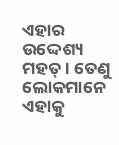ଏହାର ଉଦ୍ଦେଶ୍ୟ ମହତ୍‌। ତେଣୁ ଲୋକମାନେ ଏହାକୁ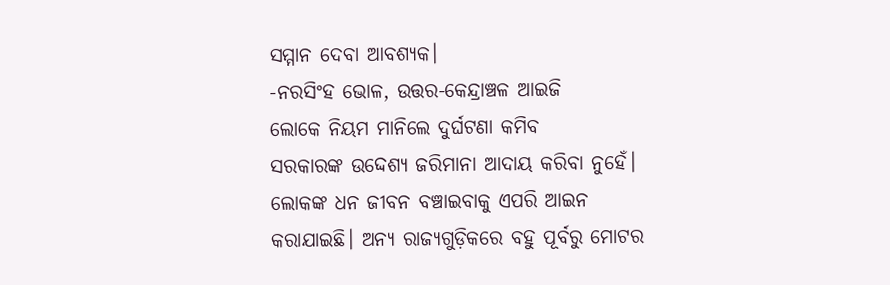ସମ୍ମାନ ଦେବା ଆବଶ୍ୟକ।
-ନରସିଂହ ଭୋଳ, ଉତ୍ତର-କେନ୍ଦ୍ରାଞ୍ଚଳ ଆଇଜି
ଲୋକେ ନିୟମ ମାନିଲେ ଦୁର୍ଘଟଣା କମିବ
ସରକାରଙ୍କ ଉଦ୍ଦେଶ୍ୟ ଜରିମାନା ଆଦାୟ କରିବା ନୁହେଁ। ଲୋକଙ୍କ ଧନ ଜୀବନ ବଞ୍ଚାଇବାକୁ ଏପରି ଆଇନ କରାଯାଇଛି। ଅନ୍ୟ ରାଜ୍ୟଗୁଡ଼ିକରେ ବହୁ ପୂର୍ବରୁ ମୋଟର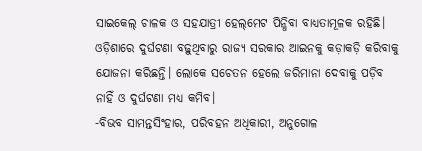ସାଇକେଲ୍‌ ଚାଳକ ଓ ସହଯାତ୍ରୀ ହେଲ୍‌ମେଟ ପିନ୍ଧିବା ବାଧ୍ୟତାମୂଳକ ରହିଛି। ଓଡ଼ିଶାରେ ଦୁର୍ଘଟଣା ବଢ଼ୁଥିବାରୁ ରାଜ୍ୟ ସରକାର ଆଇନକୁ କଡ଼ାକଡ଼ି କରିବାକୁ ଯୋଜନା କରିଛନ୍ତି। ଲୋକେ ସଚେତନ ହେଲେ ଜରିମାନା ଦେବାକୁ ପଡ଼ିବ ନାହିଁ ଓ ଦୁର୍ଘଟଣା ମଧ୍ୟ କମିବ।
-ବିଭବ ସାମନ୍ତସିଂହାର, ପରିବହନ ଅଧିକାରୀ, ଅନୁଗୋଳ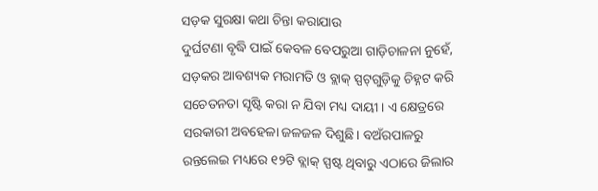ସଡ଼କ ସୁରକ୍ଷା କଥା ଚିନ୍ତା କରାଯାଉ
ଦୁର୍ଘଟଣା ବୃଦ୍ଧି ପାଇଁ କେବଳ ବେପରୁଆ ଗାଡ଼ିଚାଳନା ନୁହେଁ, ସଡ଼କର ଆବଶ୍ୟକ ମରାମତି ଓ ବ୍ଲାକ୍‌ ସ୍ପଟ୍‌ଗୁଡ଼ିକୁ ଚିହ୍ନଟ କରି ସଚେତନତା ସୃଷ୍ଟି କରା ନ ଯିବା ମଧ୍ୟ ଦାୟୀ। ଏ କ୍ଷେତ୍ରରେ ସରକାରୀ ଅବହେଳା ଜଳଜଳ ଦିଶୁଛି। ବଅଁରପାଳରୁ ରନ୍ତଲେଇ ମଧ୍ୟରେ ୧୨ଟି ବ୍ଲାକ୍‌ ସ୍ପଷ୍ଟ ଥିବାରୁ ଏଠାରେ ଜିଲାର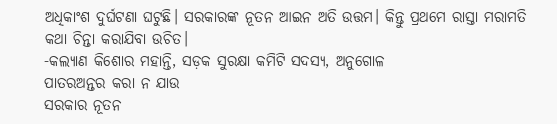ଅଧିକାଂଶ ଦୁର୍ଘଟଣା ଘଟୁଛି। ସରକାରଙ୍କ ନୂତନ ଆଇନ ଅତି ଉତ୍ତମ। କିନ୍ତୁ ପ୍ରଥମେ ରାସ୍ତା ମରାମତି କଥା ଚିନ୍ତା କରାଯିବା ଉଚିତ।
-କଲ୍ୟାଣ କିଶୋର ମହାନ୍ତି, ସଡ଼କ ସୁରକ୍ଷା କମିଟି ସଦସ୍ୟ, ଅନୁଗୋଳ
ପାତରଅନ୍ତର କରା ନ ଯାଉ
ସରକାର ନୂତନ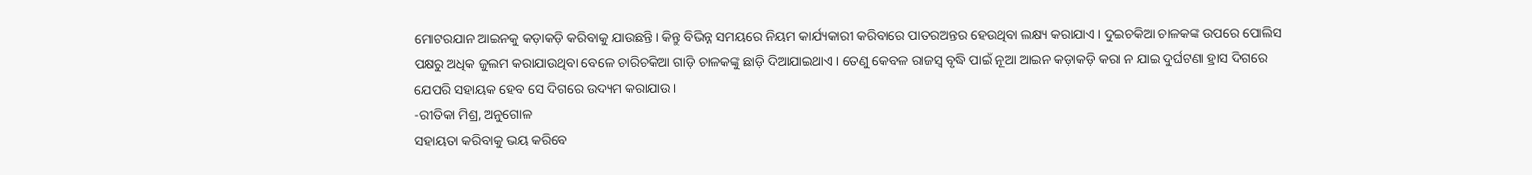ମୋଟରଯାନ ଆଇନକୁ କଡ଼ାକଡ଼ି କରିବାକୁ ଯାଉଛନ୍ତି। କିନ୍ତୁ ବିଭିନ୍ନ ସମୟରେ ନିୟମ କାର୍ଯ୍ୟକାରୀ କରିବାରେ ପାତରଅନ୍ତର ହେଉଥିବା ଲକ୍ଷ୍ୟ କରାଯାଏ। ଦୁଇଚକିଆ ଚାଳକଙ୍କ ଉପରେ ପୋଲିସ ପକ୍ଷରୁ ଅଧିକ ଜୁଲମ କରାଯାଉଥିବା ବେଳେ ଚାରିଚକିଆ ଗାଡ଼ି ଚାଳକଙ୍କୁ ଛାଡ଼ି ଦିଆଯାଇଥାଏ। ତେଣୁ କେବଳ ରାଜସ୍ବ ବୃଦ୍ଧି ପାଇଁ ନୂଆ ଆଇନ କଡ଼ାକଡ଼ି କରା ନ ଯାଇ ଦୁର୍ଘଟଣା ହ୍ରାସ ଦିଗରେ ଯେପରି ସହାୟକ ହେବ ସେ ଦିଗରେ ଉଦ୍ୟମ କରାଯାଉ।
-ରୀତିକା ମିଶ୍ର, ଅନୁଗୋଳ
ସହାୟତା କରିବାକୁ ଭୟ କରିବେ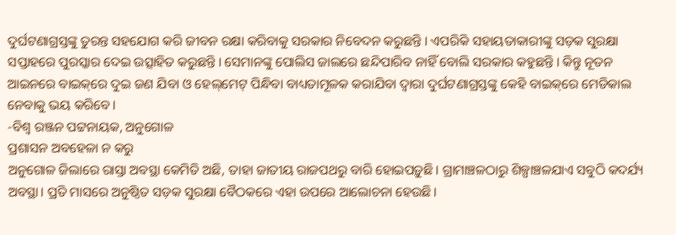ଦୁର୍ଘଟଣାଗ୍ରସ୍ତଙ୍କୁ ତୁରନ୍ତ ସହଯୋଗ କରି ଜୀବନ ରକ୍ଷା କରିବାକୁ ସରକାର ନିବେଦନ କରୁଛନ୍ତି। ଏପରିକି ସହାୟତାକାରୀଙ୍କୁ ସଡ଼କ ସୁରକ୍ଷା ସପ୍ତାହରେ ପୁରସ୍କାର ଦେଇ ଉତ୍ସାହିତ କରୁଛନ୍ତି। ସେମାନଙ୍କୁ ପୋଲିସ ଜାଲରେ ଛନ୍ଦିପାରିବ ନାହିଁ ବୋଲି ସରକାର କହୁଛନ୍ତି। କିନ୍ତୁ ନୂତନ ଆଇନରେ ବାଇକ୍‌ରେ ଦୁଇ ଜଣ ଯିବା ଓ ହେଲ୍‌ମେଟ୍‌ ପିନ୍ଧିବା ବାଧ୍ୟତାମୂଳକ କରାଯିବା ଦ୍ୱାରା ଦୁର୍ଘଟଣାଗ୍ରସ୍ତଙ୍କୁ କେହି ବାଇକ୍‌ରେ ମେଡିକାଲ ନେବାକୁ ଭୟ କରିବେ।
-ବିଶ୍ୱ ରଞ୍ଜନ ପଟ୍ଟନାୟକ, ଅନୁଗୋଳ
ପ୍ରଶାସନ ଅବହେଳା ନ କରୁ
ଅନୁଗୋଳ ଜିଲାରେ ରାସ୍ତା ଅବସ୍ଥା କେମିତି ଅଛି, ତାହା ଜାତୀୟ ରାଜପଥରୁ ବାରି ହୋଇପଡ଼ୁଛି। ଗ୍ରାମାଞ୍ଚଳଠାରୁ ଶିଳ୍ପାଞ୍ଚଳଯାଏ ସବୁଠି କଦର୍ଯ୍ୟ ଅବସ୍ଥା। ପ୍ରତି ମାସରେ ଅନୁଷ୍ଠିତ ସଡ଼କ ସୁରକ୍ଷା ବୈଠକରେ ଏହା ଉପରେ ଆଲୋଚନା ହେଉଛି।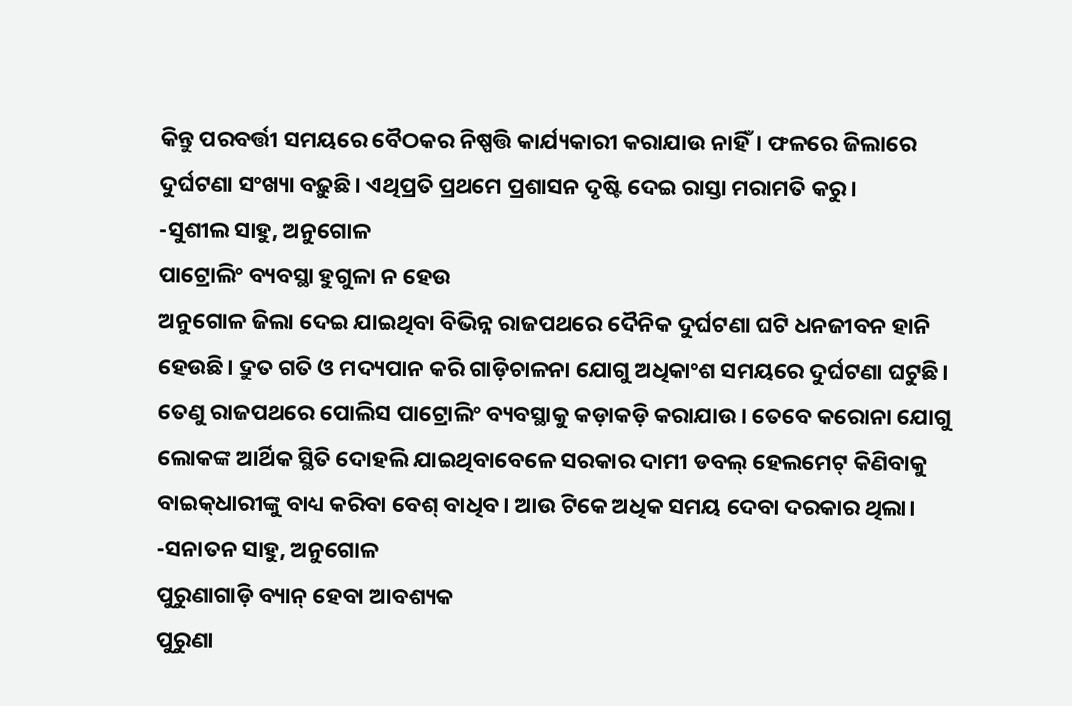କିନ୍ତୁ ପରବର୍ତ୍ତୀ ସମୟରେ ବୈଠକର ନିଷ୍ପତ୍ତି କାର୍ଯ୍ୟକାରୀ କରାଯାଉ ନାହିଁ। ଫଳରେ ଜିଲାରେ ଦୁର୍ଘଟଣା ସଂଖ୍ୟା ବଢ଼ୁଛି। ଏଥିପ୍ରତି ପ୍ରଥମେ ପ୍ରଶାସନ ଦୃଷ୍ଟି ଦେଇ ରାସ୍ତା ମରାମତି କରୁ।
-ସୁଶୀଲ ସାହୁ, ଅନୁଗୋଳ
ପାଟ୍ରୋଲିଂ ବ୍ୟବସ୍ଥା ହୁଗୁଳା ନ ହେଉ
ଅନୁଗୋଳ ଜିଲା ଦେଇ ଯାଇଥିବା ବିଭିନ୍ନ ରାଜପଥରେ ଦୈନିକ ଦୁର୍ଘଟଣା ଘଟି ଧନଜୀବନ ହାନି ହେଉଛି। ଦ୍ରୁତ ଗତି ଓ ମଦ୍ୟପାନ କରି ଗାଡ଼ିଚାଳନା ଯୋଗୁ ଅଧିକାଂଶ ସମୟରେ ଦୁର୍ଘଟଣା ଘଟୁଛି। ତେଣୁ ରାଜପଥରେ ପୋଲିସ ପାଟ୍ରୋଲିଂ ବ୍ୟବସ୍ଥାକୁ କଡ଼ାକଡ଼ି କରାଯାଉ। ତେବେ କରୋନା ଯୋଗୁ ଲୋକଙ୍କ ଆର୍ଥିକ ସ୍ଥିତି ଦୋହଲି ଯାଇଥିବାବେଳେ ସରକାର ଦାମୀ ଡବଲ୍‌ ହେଲମେଟ୍‌ କିଣିବାକୁ ବାଇକ୍‌ଧାରୀଙ୍କୁ ବାଧ୍ୟ କରିବା ବେଶ୍‌ ବାଧିବ। ଆଉ ଟିକେ ଅଧିକ ସମୟ ଦେବା ଦରକାର ଥିଲା।
-ସନାତନ ସାହୁ, ଅନୁଗୋଳ
ପୁରୁଣାଗାଡ଼ି ବ୍ୟାନ୍‌ ହେବା ଆବଶ୍ୟକ
ପୁରୁଣା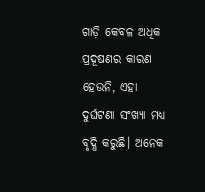ଗାଡ଼ି କେବଳ ଅଧିକ ପ୍ରଦୂଷଣର କାରଣ ହେଉନି, ଏହା ଦୁର୍ଘଟଣା ସଂଖ୍ୟା ମଧ୍ୟ ବୃଦ୍ଧି କରୁଛି। ଅନେକ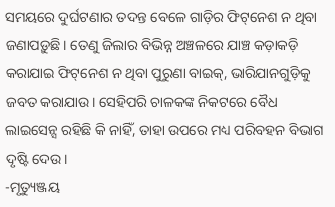ସମୟରେ ଦୁର୍ଘଟଣାର ତଦନ୍ତ ବେଳେ ଗାଡ଼ିର ଫିଟ୍‌ନେଶ ନ ଥିବା ଜଣାପଡ଼ୁଛି। ତେଣୁ ଜିଲାର ବିଭିନ୍ନ ଅଞ୍ଚଳରେ ଯାଞ୍ଚ କଡ଼ାକଡ଼ି କରାଯାଇ ଫିଟ୍‌ନେଶ ନ ଥିବା ପୁରୁଣା ବାଇକ୍‌, ଭାରିଯାନଗୁଡ଼ିକୁ ଜବତ କରାଯାଉ। ସେହିପରି ଚାଳକଙ୍କ ନିକଟରେ ବୈଧ ଲାଇସେନ୍ସ ରହିଛି କି ନାହିଁ, ତାହା ଉପରେ ମଧ୍ୟ ପରିବହନ ବିଭାଗ ଦୃଷ୍ଟି ଦେଉ।
-ମୃତ୍ୟୁଞ୍ଜୟ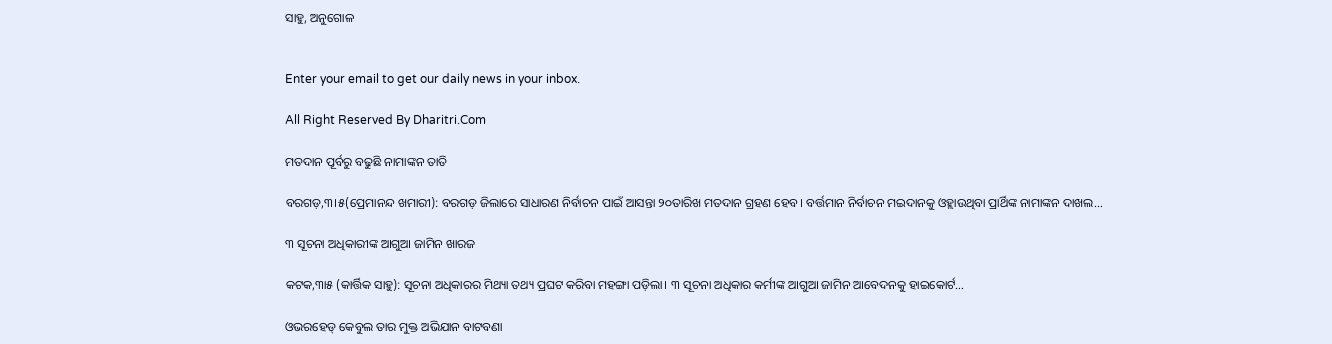ସାହୁ, ଅନୁଗୋଳ


Enter your email to get our daily news in your inbox.

All Right Reserved By Dharitri.Com

ମତଦାନ ପୂର୍ବରୁ ବଢୁଛି ନାମାଙ୍କନ ତାତି

ବରଗଡ଼,୩।୫(ପ୍ରେମାନନ୍ଦ ଖମାରୀ): ବରଗଡ଼ ଜିଲାରେ ସାଧାରଣ ନିର୍ବାଚନ ପାଇଁ ଆସନ୍ତା ୨୦ତାରିଖ ମତଦାନ ଗ୍ରହଣ ହେବ। ବର୍ତ୍ତମାନ ନିର୍ବାଚନ ମଇଦାନକୁ ଓହ୍ଲାଉଥିବା ପ୍ରାର୍ଥିଙ୍କ ନାମାଙ୍କନ ଦାଖଲ...

୩ ସୂଚନା ଅଧିକାରୀଙ୍କ ଆଗୁଆ ଜାମିନ ଖାରଜ

କଟକ,୩ା୫ (କାର୍ତ୍ତିକ ସାହୁ): ସୂଚନା ଅଧିକାରର ମିଥ୍ୟା ତଥ୍ୟ ପ୍ରଘଟ କରିବା ମହଙ୍ଗା ପଡ଼ିଲା। ୩ ସୂଚନା ଅଧିକାର କର୍ମୀଙ୍କ ଆଗୁଆ ଜାମିନ ଆବେଦନକୁ ହାଇକୋର୍ଟ...

ଓଭରହେଡ୍‌ କେବୁଲ ତାର ମୁକ୍ତ ଅଭିଯାନ ବାଟବଣା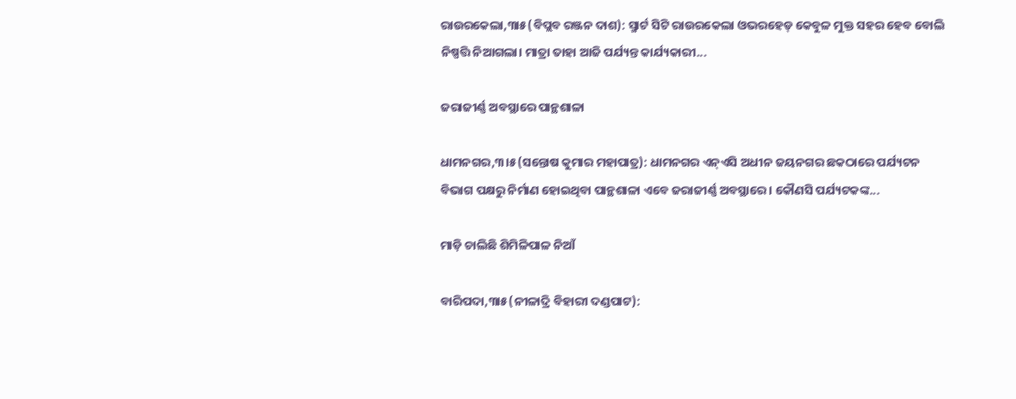ରାଉରକେଲା,୩ା୫(ବିପ୍ଲବ ରଞ୍ଜନ ଦାଶ): ସ୍ମାର୍ଟ ସିଟି ରାଉରକେଲା ଓଭରହେଡ୍‌ କେବୁଳ ମୁକ୍ତ ସହର ହେବ ବୋଲି ନିଷ୍ପତ୍ତି ନିଆଗଲା। ମାତ୍ରା ତାହା ଆଜି ପର୍ଯ୍ୟନ୍ତ କାର୍ଯ୍ୟକାରୀ...

ଜରାଜୀର୍ଣ୍ଣ ଅବସ୍ଥାରେ ପାନ୍ଥଶାଳା

ଧାମନଗର,୩।୫(ସନ୍ତୋଷ କୁମାର ମହାପାତ୍ର): ଧାମନଗର ଏନ୍‌ଏସି ଅଧୀନ ଜୟନଗର ଛକଠାରେ ପର୍ଯ୍ୟଟନ ବିଭାଗ ପକ୍ଷରୁ ନିର୍ମାଣ ହୋଇଥିବା ପାନ୍ଥଶାଳା ଏବେ ଜରାଜୀର୍ଣ୍ଣ ଅବସ୍ଥାରେ। କୌଣସି ପର୍ଯ୍ୟଟକଙ୍କ...

ମାଡ଼ି ଚାଲିଛି ଶିମିଳିପାଳ ନିଆଁ

ବାରିପଦା,୩ା୫(ନୀଳାଦ୍ରି ବିହାରୀ ଦଣ୍ଡପାଟ):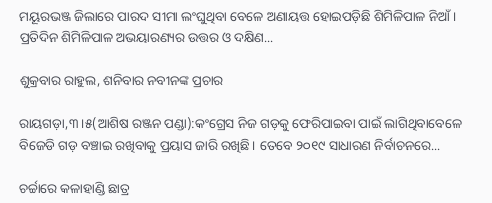ମୟୂରଭଞ୍ଜ ଜିଲାରେ ପାରଦ ସୀମା ଲଂଘୁଥିବା ବେଳେ ଅଣାୟତ୍ତ ହୋଇପଡ଼ିଛି ଶିମିଳିପାଳ ନିଆଁ। ପ୍ରତିଦିନ ଶିମିଳିପାଳ ଅଭୟାରଣ୍ୟର ଉତ୍ତର ଓ ଦକ୍ଷିଣ...

ଶୁକ୍ରବାର ରାହୁଲ, ଶନିବାର ନବୀନଙ୍କ ପ୍ରଚାର

ରାୟଗଡ଼ା,୩।୫(ଆଶିଷ ରଞ୍ଜନ ପଣ୍ଡା):କଂଗ୍ରେସ ନିଜ ଗଡ଼କୁ ଫେରିପାଇବା ପାଇଁ ଲାଗିଥିବାବେଳେ ବିଜେଡି ଗଡ଼ ବଞ୍ଚାଇ ରଖିବାକୁ ପ୍ରୟାସ ଜାରି ରଖିଛି। ତେବେ ୨୦୧୯ ସାଧାରଣ ନିର୍ବାଚନରେ...

ଚର୍ଚ୍ଚାରେ କଳାହାଣ୍ଡି ଛାତ୍ର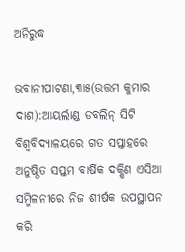ଅନିରୁଦ୍ଧ

ଭବାନୀପାଟଣା,୩ା୫(ଉତ୍ତମ କୁମାର ଦାଶ):ଆୟର୍ଲାଣ୍ଡ ଡବଲିନ୍‌ ସିଟି ବିଶ୍ୱବିଦ୍ୟାଳୟରେ ଗତ ସପ୍ତାହରେ ଅନୁଷ୍ଠିତ ସପ୍ତମ ବାର୍ଷିକ ଦକ୍ଷିଣ ଏସିଆ ସମ୍ମିଳନୀରେ ନିଜ ଶୀର୍ଷକ ଉପସ୍ଥାପନ କରି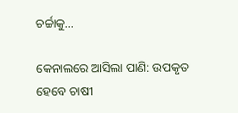ଚର୍ଚ୍ଚାକୁ...

କେନାଲରେ ଆସିଲା ପାଣି: ଉପକୃତ ହେବେ ଚାଷୀ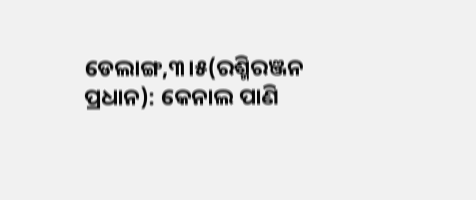ଡେଲାଙ୍ଗ,୩।୫(ରଶ୍ମିରଞ୍ଜନ ପ୍ରଧାନ): କେନାଲ ପାଣି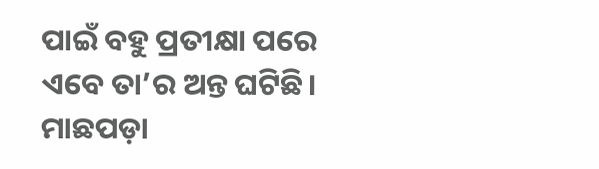ପାଇଁ ବହୁ ପ୍ରତୀକ୍ଷା ପରେ ଏବେ ତା’ର ଅନ୍ତ ଘଟିଛି। ମାଛପଡ଼ା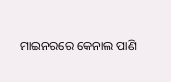ମାଇନରରେ କେନାଲ ପାଣି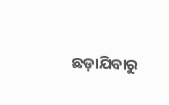ଛଡ଼ାଯିବାରୁ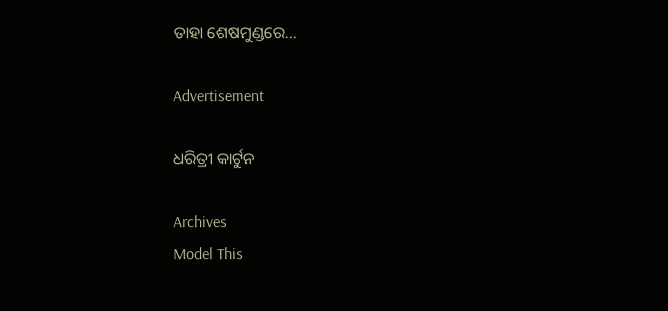ତାହା ଶେଷମୁଣ୍ଡରେ...

Advertisement

ଧରିତ୍ରୀ କାର୍ଟୁନ

Archives
Model This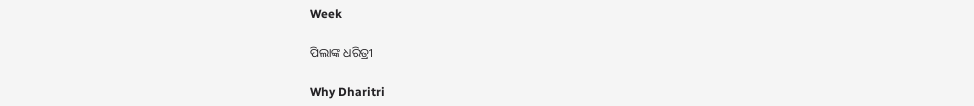Week

ପିଲାଙ୍କ ଧରିତ୍ରୀ

Why Dharitri